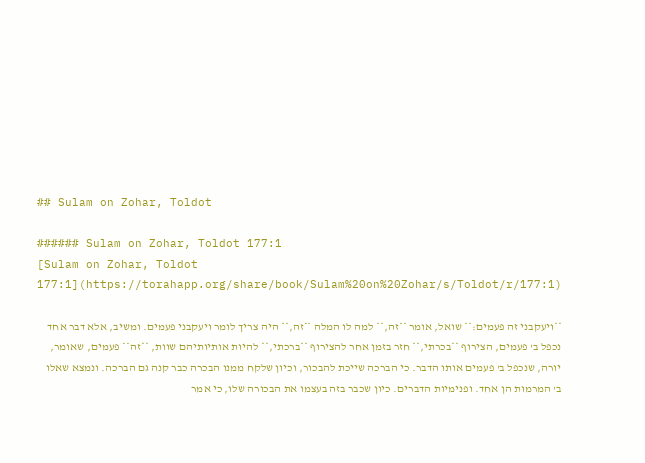## Sulam on Zohar, Toldot

###### Sulam on Zohar, Toldot 177:1
[Sulam on Zohar, Toldot 177:1](https://torahapp.org/share/book/Sulam%20on%20Zohar/s/Toldot/r/177:1)

**ויעקבני זה פעמים:** שואל, אומר **זה,** למה לו המלה **זה,** היה צריך לומר ויעקבני פעמים. ומשיב, אלא דבר אחד נכפל ב' פעמים, הצירוף **בכרתי,** חזר בזמן אחר להצירוף **ברכתי,** להיות אותיותיהם שוות, **זה** פעמים, שאומר, יורה, שנכפל ב' פעמים אותו הדבר. כי הברכה שייכת להבכור, וכיון שלקח ממנו הבכרה כבר קנה גם הברכה. ונמצא שאלו ב' המרמות הן אחד. ופנימיות הדברים. כיון שכבר בזה בעצמו את הבכורה שלו, כי אמר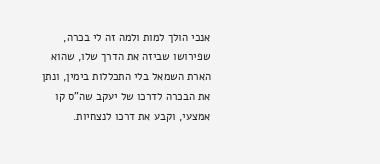אנכי הולך למות ולמה זה לי בכרה, שפירושו שביזה את הדרך שלו, שהוא הארת השמאל בלי התכללות בימין, ונתן את הבכרה לדרכו של יעקב שה"ס קו אמצעי, וקבע את דרכו לנצחיות.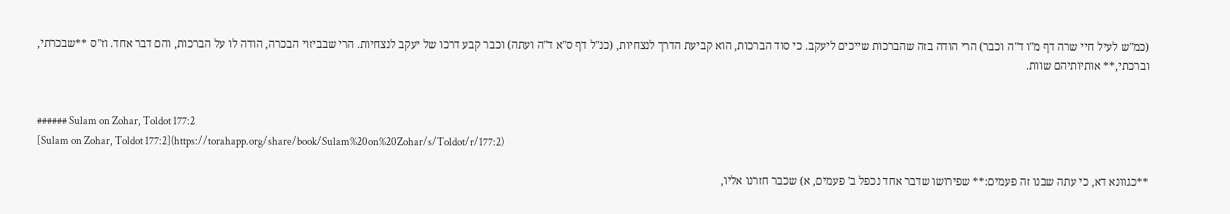(כמ"ש לעיל חיי שרה דף מ"ו ד"ה וכבר) הרי הודה בזה שהברכות שייכים ליעקב. כי סוד הברכות, הוא קביעת הדרך לנצחיות, (כנ"ל דף ס"א ד"ה ועתה) וכבר קבע דרכו של יעקב לנצחיות. הרי שבביזוי הבכרה, הודה לו על הברכות, והם דבר אחד. וז"ס **שבכרתי, וברכתי,** אותיותיהם שוות.


###### Sulam on Zohar, Toldot 177:2
[Sulam on Zohar, Toldot 177:2](https://torahapp.org/share/book/Sulam%20on%20Zohar/s/Toldot/r/177:2)

**כגוונא דא, כי עתה שבנו זה פעמים:** שפירושו שדבר אחד נכפל ב' פעמים, א) שכבר חזרנו אליו,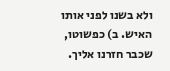ולא בשנו לפני אותו האיש. ב) כפשוטו, שכבר חזרנו אליך.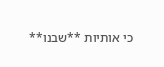כי אותיות **שבנו**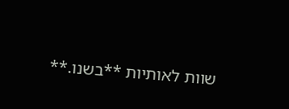שוות לאותיות **בשנו.**